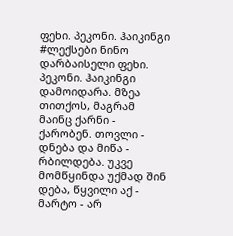ფეხი. პეკონი. ჰაიკინგი
#ლექსები ნინო დარბაისელი ფეხი. პეკონი. ჰაიკინგი დამოიდარა. მზეა თითქოს, მაგრამ მაინც ქარნი - ქარობენ. თოვლი - დნება და მიწა - რბილდება. უკვე მომწყინდა უქმად შინ დება, წყვილი აქ - მარტო - არ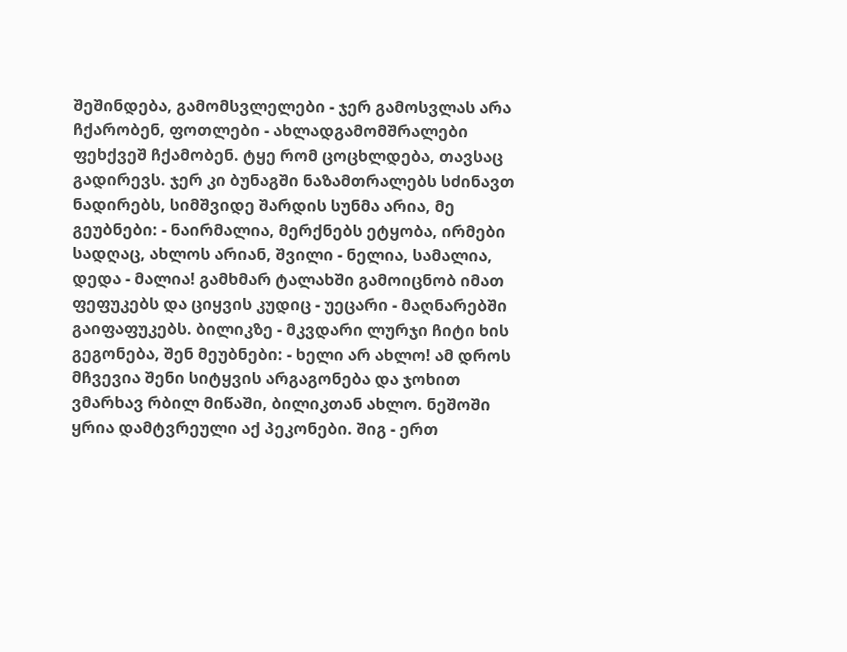შეშინდება, გამომსვლელები - ჯერ გამოსვლას არა ჩქარობენ, ფოთლები - ახლადგამომშრალები ფეხქვეშ ჩქამობენ. ტყე რომ ცოცხლდება, თავსაც გადირევს. ჯერ კი ბუნაგში ნაზამთრალებს სძინავთ ნადირებს, სიმშვიდე შარდის სუნმა არია, მე გეუბნები: - ნაირმალია, მერქნებს ეტყობა, ირმები სადღაც, ახლოს არიან, შვილი - ნელია, სამალია, დედა - მალია! გამხმარ ტალახში გამოიცნობ იმათ ფეფუკებს და ციყვის კუდიც - უეცარი - მაღნარებში გაიფაფუკებს. ბილიკზე - მკვდარი ლურჯი ჩიტი ხის გეგონება, შენ მეუბნები: - ხელი არ ახლო! ამ დროს მჩვევია შენი სიტყვის არგაგონება და ჯოხით ვმარხავ რბილ მიწაში, ბილიკთან ახლო. ნეშოში ყრია დამტვრეული აქ პეკონები. შიგ - ერთ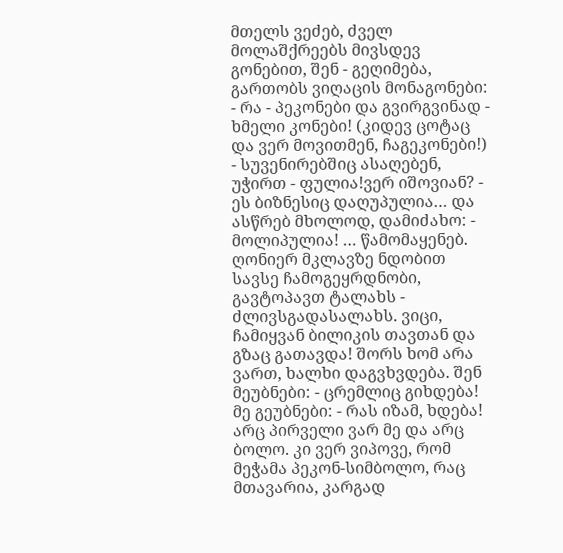მთელს ვეძებ, ძველ მოლაშქრეებს მივსდევ გონებით, შენ - გეღიმება, გართობს ვიღაცის მონაგონები: - რა - პეკონები და გვირგვინად - ხმელი კონები! (კიდევ ცოტაც და ვერ მოვითმენ, ჩაგეკონები!) - სუვენირებშიც ასაღებენ, უჭირთ - ფულია!ვერ იშოვიან? - ეს ბიზნესიც დაღუპულია… და ასწრებ მხოლოდ, დამიძახო: - მოლიპულია! … წამომაყენებ. ღონიერ მკლავზე ნდობით სავსე ჩამოგეყრდნობი, გავტოპავთ ტალახს - ძლივსგადასალახს. ვიცი, ჩამიყვან ბილიკის თავთან და გზაც გათავდა! შორს ხომ არა ვართ, ხალხი დაგვხვდება. შენ მეუბნები: - ცრემლიც გიხდება! მე გეუბნები: - რას იზამ, ხდება! არც პირველი ვარ მე და არც ბოლო. კი ვერ ვიპოვე, რომ მეჭამა პეკონ-სიმბოლო, რაც მთავარია, კარგად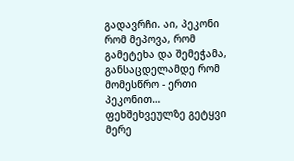გადავრჩი. აი, პეკონი რომ მეპოვა, რომ გამეტეხა და შემეჭამა, განსაცდელამდე რომ მომესწრო - ერთი პეკონით… ფეხშეხვეულზე გეტყვი მერე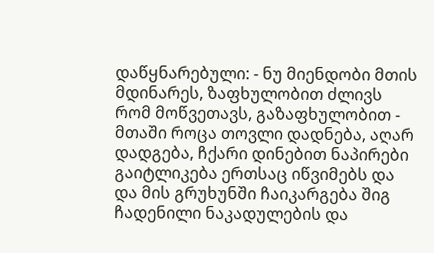დაწყნარებული: - ნუ მიენდობი მთის მდინარეს, ზაფხულობით ძლივს რომ მოწვეთავს, გაზაფხულობით - მთაში როცა თოვლი დადნება, აღარ დადგება, ჩქარი დინებით ნაპირები გაიტლიკება ერთსაც იწვიმებს და და მის გრუხუნში ჩაიკარგება შიგ ჩადენილი ნაკადულების და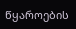წყაროების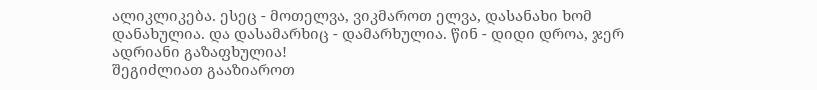ალიკლიკება. ესეც - მოთელვა, ვიკმაროთ ელვა, დასანახი ხომ დანახულია. და დასამარხიც - დამარხულია. წინ - დიდი დროა, ჯერ ადრიანი გაზაფხულია!
შეგიძლიათ გააზიაროთ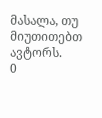მასალა, თუ მიუთითებთ ავტორს.
0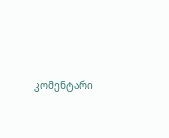კომენტარი